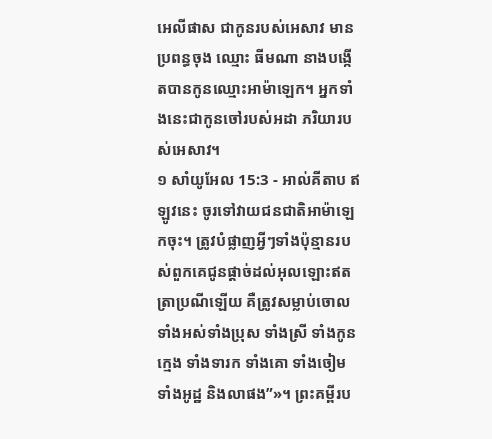អេលីផាស ជាកូនរបស់អេសាវ មានប្រពន្ធចុង ឈ្មោះ ធីមណា នាងបង្កើតបានកូនឈ្មោះអាម៉ាឡេក។ អ្នកទាំងនេះជាកូនចៅរបស់អដា ភរិយារបស់អេសាវ។
១ សាំយូអែល 15:3 - អាល់គីតាប ឥឡូវនេះ ចូរទៅវាយជនជាតិអាម៉ាឡេកចុះ។ ត្រូវបំផ្លាញអ្វីៗទាំងប៉ុន្មានរបស់ពួកគេជូនផ្តាច់ដល់អុលឡោះឥតត្រាប្រណីឡើយ គឺត្រូវសម្លាប់ចោលទាំងអស់ទាំងប្រុស ទាំងស្រី ទាំងកូនក្មេង ទាំងទារក ទាំងគោ ទាំងចៀម ទាំងអូដ្ឋ និងលាផង”»។ ព្រះគម្ពីរប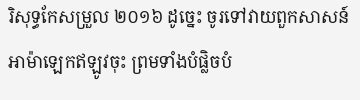រិសុទ្ធកែសម្រួល ២០១៦ ដូច្នេះ ចូរទៅវាយពួកសាសន៍អាម៉ាឡេកឥឡូវចុះ ព្រមទាំងបំផ្លិចបំ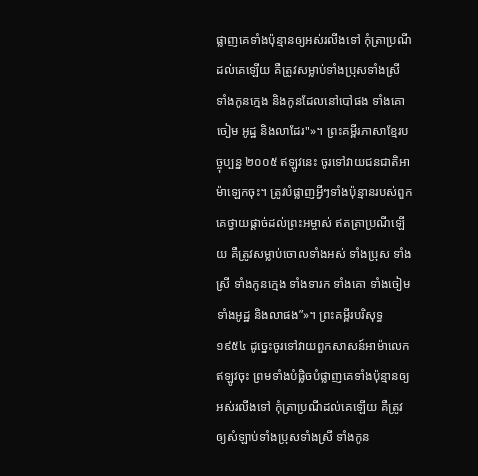ផ្លាញគេទាំងប៉ុន្មានឲ្យអស់រលីងទៅ កុំត្រាប្រណីដល់គេឡើយ គឺត្រូវសម្លាប់ទាំងប្រុសទាំងស្រី ទាំងកូនក្មេង និងកូនដែលនៅបៅផង ទាំងគោ ចៀម អូដ្ឋ និងលាដែរ"»។ ព្រះគម្ពីរភាសាខ្មែរបច្ចុប្បន្ន ២០០៥ ឥឡូវនេះ ចូរទៅវាយជនជាតិអាម៉ាឡេកចុះ។ ត្រូវបំផ្លាញអ្វីៗទាំងប៉ុន្មានរបស់ពួកគេថ្វាយផ្ដាច់ដល់ព្រះអម្ចាស់ ឥតត្រាប្រណីឡើយ គឺត្រូវសម្លាប់ចោលទាំងអស់ ទាំងប្រុស ទាំងស្រី ទាំងកូនក្មេង ទាំងទារក ទាំងគោ ទាំងចៀម ទាំងអូដ្ឋ និងលាផង”»។ ព្រះគម្ពីរបរិសុទ្ធ ១៩៥៤ ដូច្នេះចូរទៅវាយពួកសាសន៍អាម៉ាលេកឥឡូវចុះ ព្រមទាំងបំផ្លិចបំផ្លាញគេទាំងប៉ុន្មានឲ្យអស់រលីងទៅ កុំត្រាប្រណីដល់គេឡើយ គឺត្រូវឲ្យសំឡាប់ទាំងប្រុសទាំងស្រី ទាំងកូន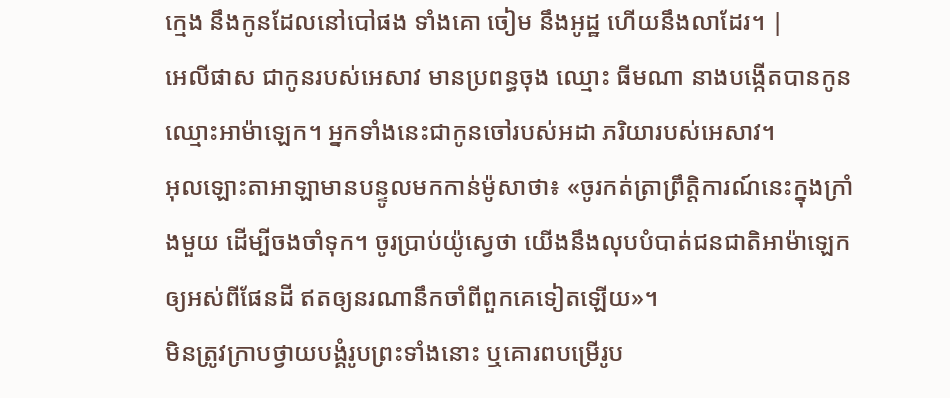ក្មេង នឹងកូនដែលនៅបៅផង ទាំងគោ ចៀម នឹងអូដ្ឋ ហើយនឹងលាដែរ។ |
អេលីផាស ជាកូនរបស់អេសាវ មានប្រពន្ធចុង ឈ្មោះ ធីមណា នាងបង្កើតបានកូនឈ្មោះអាម៉ាឡេក។ អ្នកទាំងនេះជាកូនចៅរបស់អដា ភរិយារបស់អេសាវ។
អុលឡោះតាអាឡាមានបន្ទូលមកកាន់ម៉ូសាថា៖ «ចូរកត់ត្រាព្រឹត្តិការណ៍នេះក្នុងក្រាំងមួយ ដើម្បីចងចាំទុក។ ចូរប្រាប់យ៉ូស្វេថា យើងនឹងលុបបំបាត់ជនជាតិអាម៉ាឡេកឲ្យអស់ពីផែនដី ឥតឲ្យនរណានឹកចាំពីពួកគេទៀតឡើយ»។
មិនត្រូវក្រាបថ្វាយបង្គំរូបព្រះទាំងនោះ ឬគោរពបម្រើរូប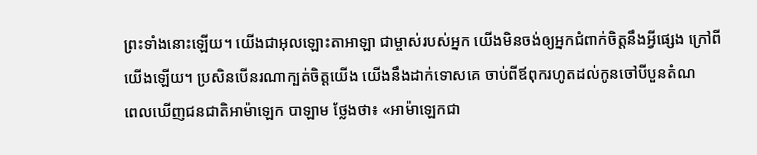ព្រះទាំងនោះឡើយ។ យើងជាអុលឡោះតាអាឡា ជាម្ចាស់របស់អ្នក យើងមិនចង់ឲ្យអ្នកជំពាក់ចិត្តនឹងអ្វីផ្សេង ក្រៅពីយើងឡើយ។ ប្រសិនបើនរណាក្បត់ចិត្តយើង យើងនឹងដាក់ទោសគេ ចាប់ពីឪពុករហូតដល់កូនចៅបីបួនតំណ
ពេលឃើញជនជាតិអាម៉ាឡេក បាឡាម ថ្លែងថា៖ «អាម៉ាឡេកជា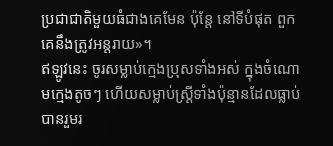ប្រជាជាតិមួយធំជាងគេមែន ប៉ុន្តែ នៅទីបំផុត ពួកគេនឹងត្រូវអន្តរាយ»។
ឥឡូវនេះ ចូរសម្លាប់ក្មេងប្រុសទាំងអស់ ក្នុងចំណោមក្មេងតូចៗ ហើយសម្លាប់ស្ត្រីទាំងប៉ុន្មានដែលធ្លាប់បានរួមរ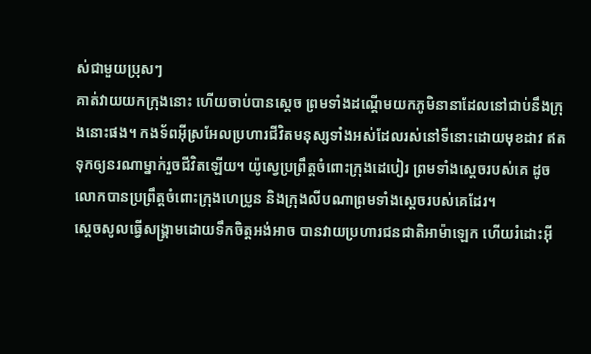ស់ជាមួយប្រុសៗ
គាត់វាយយកក្រុងនោះ ហើយចាប់បានស្តេច ព្រមទាំងដណ្តើមយកភូមិនានាដែលនៅជាប់នឹងក្រុងនោះផង។ កងទ័ពអ៊ីស្រអែលប្រហារជីវិតមនុស្សទាំងអស់ដែលរស់នៅទីនោះដោយមុខដាវ ឥតទុកឲ្យនរណាម្នាក់រួចជីវិតឡើយ។ យ៉ូស្វេប្រព្រឹត្តចំពោះក្រុងដេបៀរ ព្រមទាំងស្តេចរបស់គេ ដូចលោកបានប្រព្រឹត្តចំពោះក្រុងហេប្រូន និងក្រុងលីបណាព្រមទាំងស្តេចរបស់គេដែរ។
ស្តេចសូលធ្វើសង្គ្រាមដោយទឹកចិត្តអង់អាច បានវាយប្រហារជនជាតិអាម៉ាឡេក ហើយរំដោះអ៊ី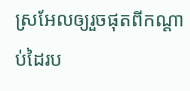ស្រអែលឲ្យរួចផុតពីកណ្តាប់ដៃរប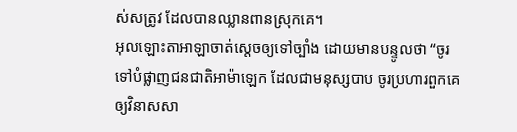ស់សត្រូវ ដែលបានឈ្លានពានស្រុកគេ។
អុលឡោះតាអាឡាចាត់ស្តេចឲ្យទៅច្បាំង ដោយមានបន្ទូលថា “ចូរទៅបំផ្លាញជនជាតិអាម៉ាឡេក ដែលជាមនុស្សបាប ចូរប្រហារពួកគេឲ្យវិនាសសា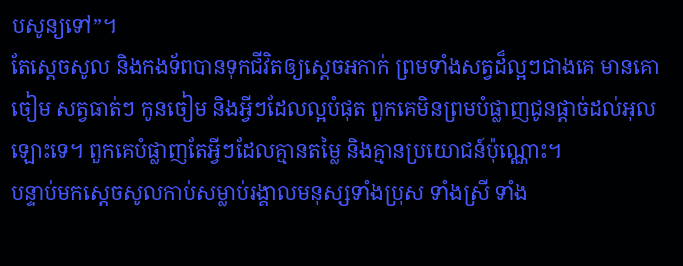បសូន្យទៅ”។
តែស្តេចសូល និងកងទ័ពបានទុកជីវិតឲ្យស្តេចអកាក់ ព្រមទាំងសត្វដ៏ល្អៗជាងគេ មានគោ ចៀម សត្វធាត់ៗ កូនចៀម និងអ្វីៗដែលល្អបំផុត ពួកគេមិនព្រមបំផ្លាញជូនផ្តាច់ដល់អុលឡោះទេ។ ពួកគេបំផ្លាញតែអ្វីៗដែលគ្មានតម្លៃ និងគ្មានប្រយោជន៍ប៉ុណ្ណោះ។
បន្ទាប់មកស្តេចសូលកាប់សម្លាប់រង្គាលមនុស្សទាំងប្រុស ទាំងស្រី ទាំង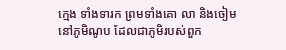ក្មេង ទាំងទារក ព្រមទាំងគោ លា និងចៀមនៅភូមិណូប ដែលជាភូមិរបស់ពួក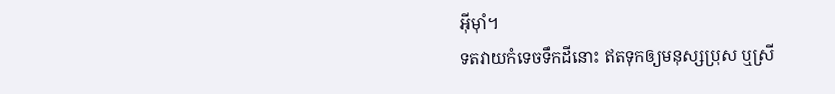អ៊ីមុាំ។
ទតវាយកំទេចទឹកដីនោះ ឥតទុកឲ្យមនុស្សប្រុស ឬស្រី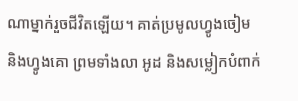ណាម្នាក់រួចជីវិតឡើយ។ គាត់ប្រមូលហ្វូងចៀម និងហ្វូងគោ ព្រមទាំងលា អូដ និងសម្លៀកបំពាក់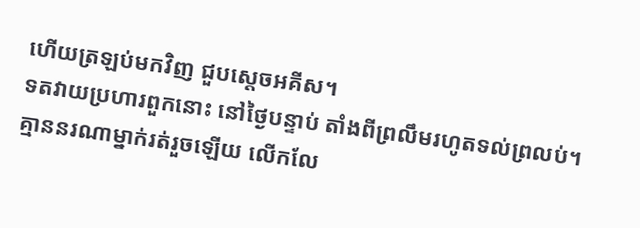ហើយត្រឡប់មកវិញ ជួបស្តេចអគីស។
ទតវាយប្រហារពួកនោះ នៅថ្ងៃបន្ទាប់ តាំងពីព្រលឹមរហូតទល់ព្រលប់។ គ្មាននរណាម្នាក់រត់រួចឡើយ លើកលែ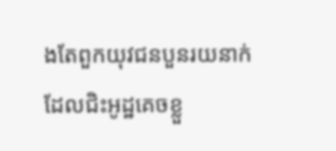ងតែពួកយុវជនបួនរយនាក់ ដែលជិះអូដ្ឋគេចខ្លួ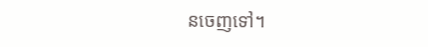នចេញទៅ។